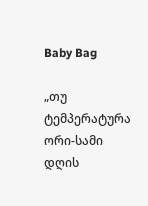Baby Bag

„თუ ტემპერატურა ორი-სამი დღის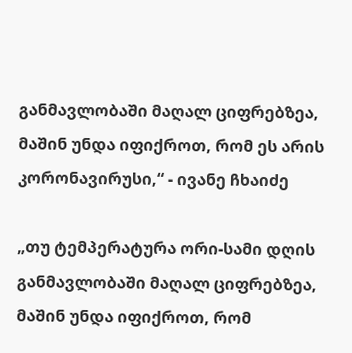განმავლობაში მაღალ ციფრებზეა, მაშინ უნდა იფიქროთ, რომ ეს არის კორონავირუსი,“ - ივანე ჩხაიძე

„თუ ტემპერატურა ორი-სამი დღის განმავლობაში მაღალ ციფრებზეა, მაშინ უნდა იფიქროთ, რომ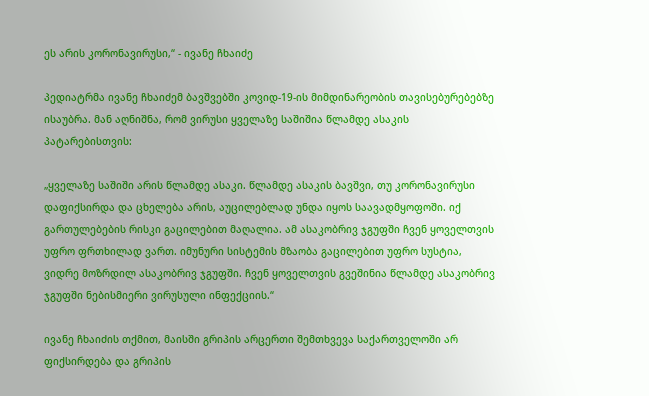ეს არის კორონავირუსი,“ - ივანე ჩხაიძე

პედიატრმა ივანე ჩხაიძემ ბავშვებში კოვიდ-19-ის მიმდინარეობის თავისებურებებზე ისაუბრა. მან აღნიშნა, რომ ვირუსი ყველაზე საშიშია წლამდე ასაკის პატარებისთვის:

„ყველაზე საშიში არის წლამდე ასაკი. წლამდე ასაკის ბავშვი, თუ კორონავირუსი დაფიქსირდა და ცხელება არის, აუცილებლად უნდა იყოს საავადმყოფოში. იქ გართულებების რისკი გაცილებით მაღალია. ამ ასაკობრივ ჯგუფში ჩვენ ყოველთვის უფრო ფრთხილად ვართ. იმუნური სისტემის მზაობა გაცილებით უფრო სუსტია, ვიდრე მოზრდილ ასაკობრივ ჯგუფში. ჩვენ ყოველთვის გვეშინია წლამდე ასაკობრივ ჯგუფში ნებისმიერი ვირუსული ინფექციის.“

ივანე ჩხაიძის თქმით, მაისში გრიპის არცერთი შემთხვევა საქართველოში არ ფიქსირდება და გრიპის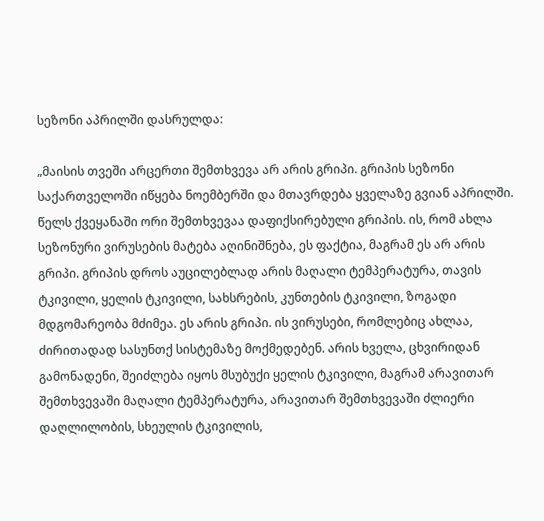სეზონი აპრილში დასრულდა:

„მაისის თვეში არცერთი შემთხვევა არ არის გრიპი. გრიპის სეზონი საქართველოში იწყება ნოემბერში და მთავრდება ყველაზე გვიან აპრილში. წელს ქვეყანაში ორი შემთხვევაა დაფიქსირებული გრიპის. ის, რომ ახლა სეზონური ვირუსების მატება აღინიშნება, ეს ფაქტია, მაგრამ ეს არ არის გრიპი. გრიპის დროს აუცილებლად არის მაღალი ტემპერატურა, თავის ტკივილი, ყელის ტკივილი, სახსრების, კუნთების ტკივილი, ზოგადი მდგომარეობა მძიმეა. ეს არის გრიპი. ის ვირუსები, რომლებიც ახლაა, ძირითადად სასუნთქ სისტემაზე მოქმედებენ. არის ხველა, ცხვირიდან გამონადენი, შეიძლება იყოს მსუბუქი ყელის ტკივილი, მაგრამ არავითარ შემთხვევაში მაღალი ტემპერატურა, არავითარ შემთხვევაში ძლიერი დაღლილობის, სხეულის ტკივილის,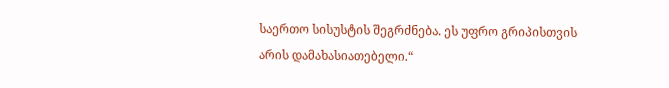საერთო სისუსტის შეგრძნება. ეს უფრო გრიპისთვის არის დამახასიათებელი.“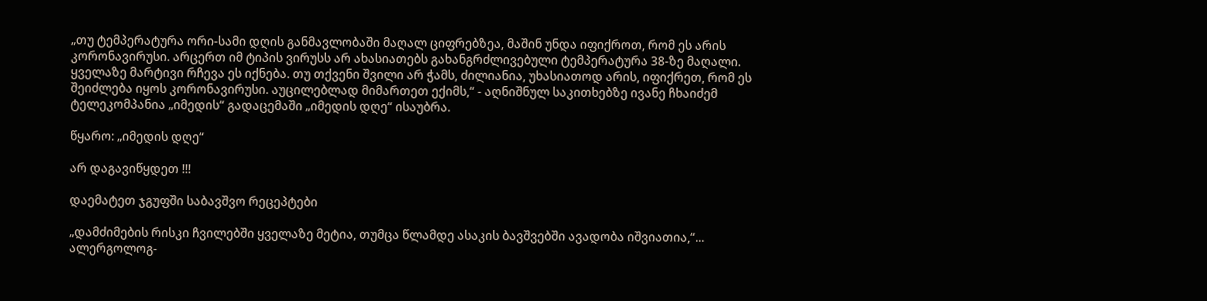„თუ ტემპერატურა ორი-სამი დღის განმავლობაში მაღალ ციფრებზეა, მაშინ უნდა იფიქროთ, რომ ეს არის კორონავირუსი. არცერთ იმ ტიპის ვირუსს არ ახასიათებს გახანგრძლივებული ტემპერატურა 38-ზე მაღალი. ყველაზე მარტივი რჩევა ეს იქნება. თუ თქვენი შვილი არ ჭამს, ძილიანია, უხასიათოდ არის, იფიქრეთ, რომ ეს შეიძლება იყოს კორონავირუსი. აუცილებლად მიმართეთ ექიმს,“ - აღნიშნულ საკითხებზე ივანე ჩხაიძემ ტელეკომპანია „იმედის“ გადაცემაში „იმედის დღე“ ისაუბრა.

წყარო: „იმედის დღე“

არ დაგავიწყდეთ !!!

დაემატეთ ჯგუფში საბავშვო რეცეპტები

„დამძიმების რისკი ჩვილებში ყველაზე მეტია, თუმცა წლამდე ასაკის ბავშვებში ავადობა იშვიათია,“...
ალერგოლოგ-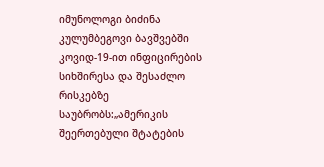იმუნოლოგი ბიძინა კულუმბეგოვი ბავშვებში კოვიდ-19-ით ინფიცირების სიხშირესა და შესაძლო რისკებზე საუბრობს:„ამერიკის შეერთებული შტატების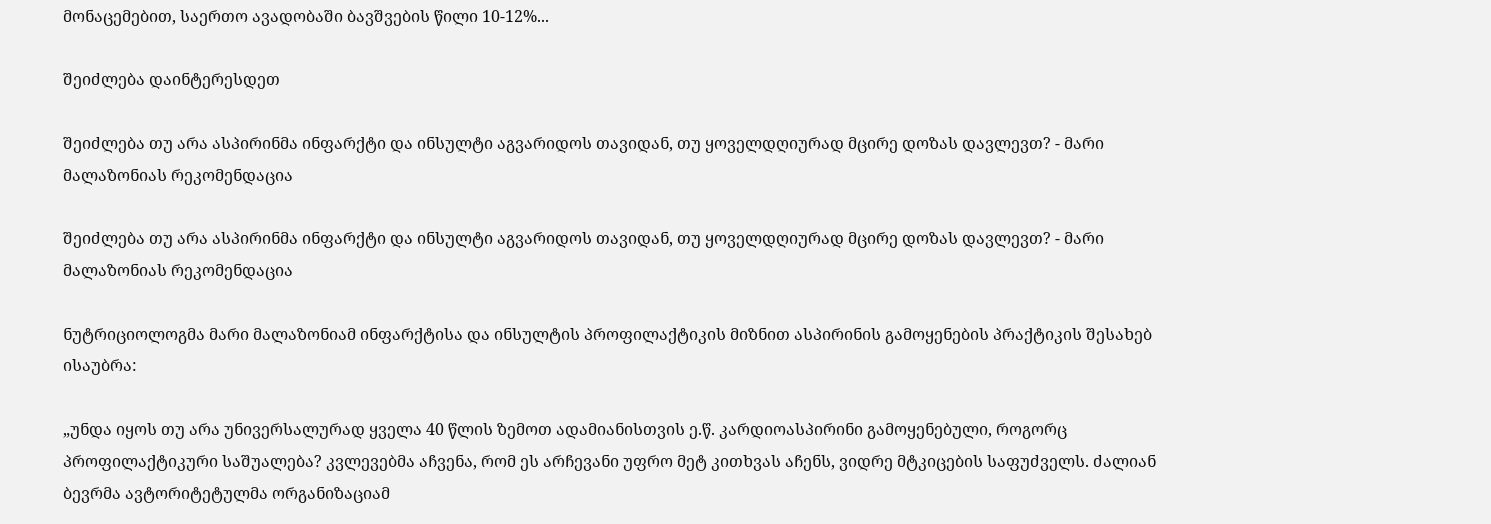მონაცემებით, საერთო ავადობაში ბავშვების წილი 10-12%...

შეიძლება დაინტერესდეთ

შეიძლება თუ არა ასპირინმა ინფარქტი და ინსულტი აგვარიდოს თავიდან, თუ ყოველდღიურად მცირე დოზას დავლევთ? - მარი მალაზონიას რეკომენდაცია

შეიძლება თუ არა ასპირინმა ინფარქტი და ინსულტი აგვარიდოს თავიდან, თუ ყოველდღიურად მცირე დოზას დავლევთ? - მარი მალაზონიას რეკომენდაცია

ნუტრიციოლოგმა მარი მალაზონიამ ინფარქტისა და ინსულტის პროფილაქტიკის მიზნით ასპირინის გამოყენების პრაქტიკის შესახებ ისაუბრა:

„უნდა იყოს თუ არა უნივერსალურად ყველა 40 წლის ზემოთ ადამიანისთვის ე.წ. კარდიოასპირინი გამოყენებული, როგორც პროფილაქტიკური საშუალება? კვლევებმა აჩვენა, რომ ეს არჩევანი უფრო მეტ კითხვას აჩენს, ვიდრე მტკიცების საფუძველს. ძალიან ბევრმა ავტორიტეტულმა ორგანიზაციამ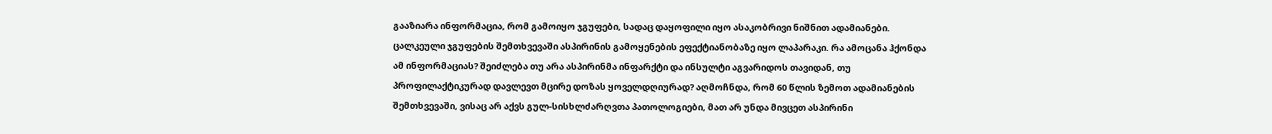გააზიარა ინფორმაცია, რომ გამოიყო ჯგუფები, სადაც დაყოფილი იყო ასაკობრივი ნიშნით ადამიანები. ცალკეული ჯგუფების შემთხვევაში ასპირინის გამოყენების ეფექტიანობაზე იყო ლაპარაკი. რა ამოცანა ჰქონდა ამ ინფორმაციას? შეიძლება თუ არა ასპირინმა ინფარქტი და ინსულტი აგვარიდოს თავიდან, თუ პროფილაქტიკურად დავლევთ მცირე დოზას ყოველდღიურად? აღმოჩნდა, რომ 60 წლის ზემოთ ადამიანების შემთხვევაში, ვისაც არ აქვს გულ-სისხლძარღვთა პათოლოგიები, მათ არ უნდა მივცეთ ასპირინი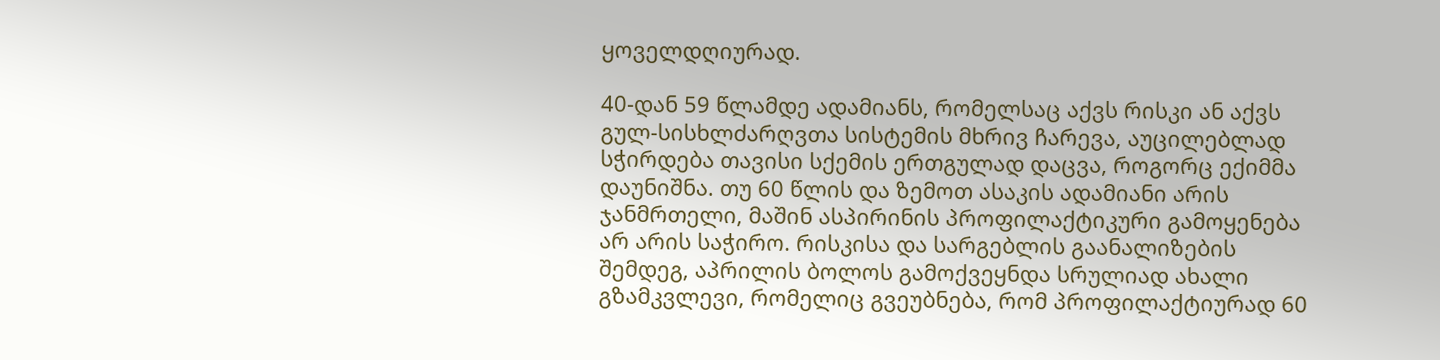ყოველდღიურად.

40-დან 59 წლამდე ადამიანს, რომელსაც აქვს რისკი ან აქვს გულ-სისხლძარღვთა სისტემის მხრივ ჩარევა, აუცილებლად სჭირდება თავისი სქემის ერთგულად დაცვა, როგორც ექიმმა დაუნიშნა. თუ 60 წლის და ზემოთ ასაკის ადამიანი არის ჯანმრთელი, მაშინ ასპირინის პროფილაქტიკური გამოყენება არ არის საჭირო. რისკისა და სარგებლის გაანალიზების შემდეგ, აპრილის ბოლოს გამოქვეყნდა სრულიად ახალი გზამკვლევი, რომელიც გვეუბნება, რომ პროფილაქტიურად 60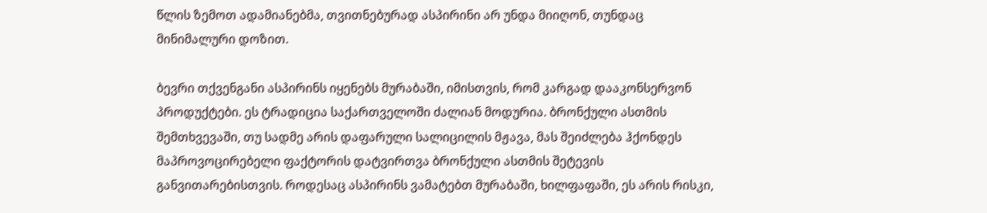წლის ზემოთ ადამიანებმა, თვითნებურად ასპირინი არ უნდა მიიღონ, თუნდაც მინიმალური დოზით.

ბევრი თქვენგანი ასპირინს იყენებს მურაბაში, იმისთვის, რომ კარგად დააკონსერვონ პროდუქტები. ეს ტრადიცია საქართველოში ძალიან მოდურია. ბრონქული ასთმის შემთხვევაში, თუ სადმე არის დაფარული სალიცილის მჟავა, მას შეიძლება ჰქონდეს მაპროვოცირებელი ფაქტორის დატვირთვა ბრონქული ასთმის შეტევის განვითარებისთვის. როდესაც ასპირინს ვამატებთ მურაბაში, ხილფაფაში, ეს არის რისკი,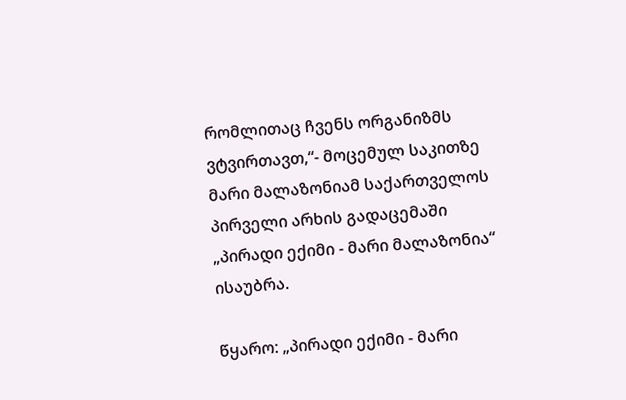რომლითაც ჩვენს ორგანიზმს ვტვირთავთ,“- მოცემულ საკითზე მარი მალაზონიამ საქართველოს პირველი არხის გადაცემაში „პირადი ექიმი - მარი მალაზონია“ ისაუბრა.

წყარო: „პირადი ექიმი - მარი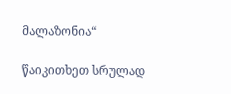მალაზონია“

წაიკითხეთ სრულად